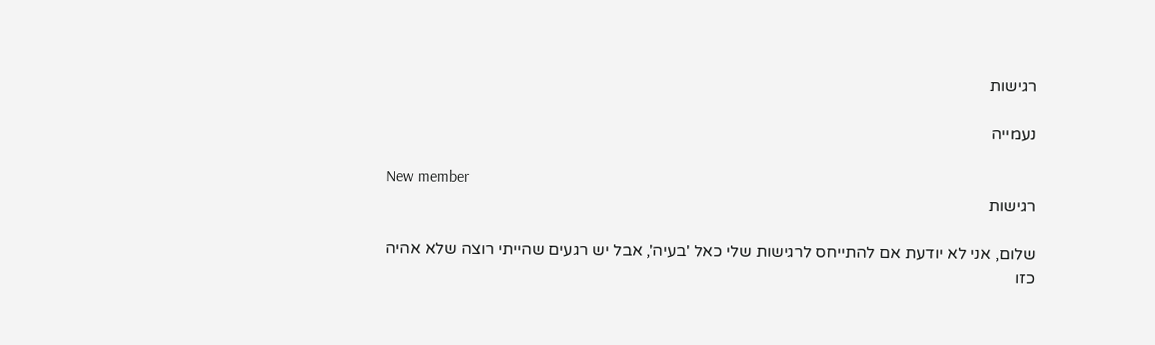רגישות

נעמייה

New member
רגישות

שלום, אני לא יודעת אם להתייחס לרגישות שלי כאל 'בעיה', אבל יש רגעים שהייתי רוצה שלא אהיה כזו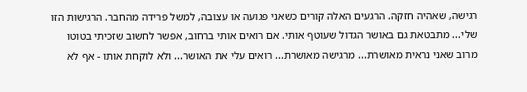רגישה, שאהיה חזקה. הרגעים האלה קורים כשאני פגועה או עצובה, למשל פרידה מהחבר. הרגישות הזו שלי... מתבטאת גם באושר הגדול שעוטף אותי. אם רואים אותי ברחוב, אפשר לחשוב שזכיתי בטוטו מרוב שאני נראית מאושרת... מרגישה מאושרת... רואים עלי את האושר... ולא לוקחת אותו - אף לא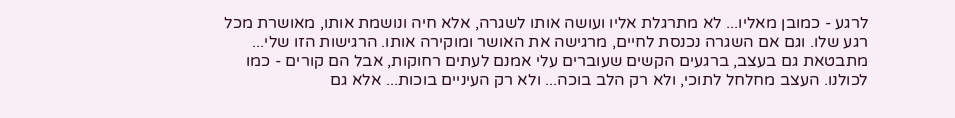לרגע - כמובן מאליו... לא מתרגלת אליו ועושה אותו לשגרה, אלא חיה ונושמת אותו, מאושרת מכל רגע שלו. וגם אם השגרה נכנסת לחיים, מרגישה את האושר ומוקירה אותו. הרגישות הזו שלי... מתבטאת גם בעצב, ברגעים הקשים שעוברים עלי אמנם לעתים רחוקות, אבל הם קורים - כמו לכולנו. העצב מחלחל לתוכי, ולא רק הלב בוכה... ולא רק העיניים בוכות... אלא גם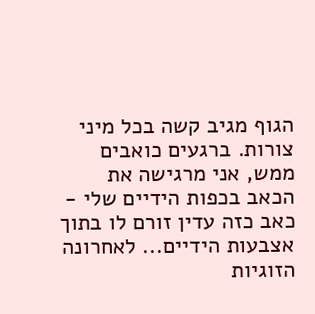הגוף מגיב קשה בכל מיני צורות. ברגעים כואבים ממש, אני מרגישה את הכאב בכפות הידיים שלי - כאב כזה עדין זורם לו בתוך אצבעות הידיים... לאחרונה הזוגיות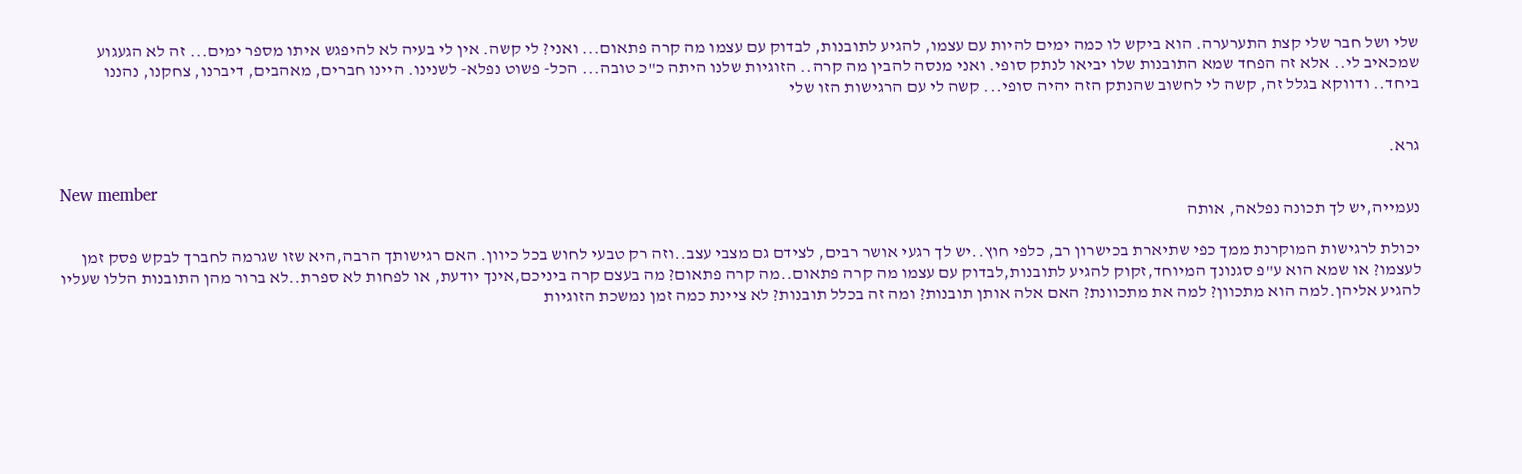שלי ושל חבר שלי קצת התערערה. הוא ביקש לו כמה ימים להיות עם עצמו, להגיע לתובנות, לבדוק עם עצמו מה קרה פתאום... ואני? לי קשה. אין לי בעיה לא להיפגש איתו מספר ימים... זה לא הגעגוע שמכאיב לי.. אלא זה הפחד שמא התובנות שלו יביאו לנתק סופי. ואני מנסה להבין מה קרה.. הזוגיות שלנו היתה כ"כ טובה... הכל- פשוט נפלא- לשנינו. היינו חברים, מאהבים, דיברנו, צחקנו, נהננו ביחד.. ודווקא בגלל זה, קשה לי לחשוב שהנתק הזה יהיה סופי... קשה לי עם הרגישות הזו שלי


גרא.

New member
נעמייה,יש לך תכונה נפלאה, אותה

יכולת לרגישות המוקרנת ממך כפי שתיארת בכישרון רב, כלפי חוץ..יש לך רגעי אושר רבים, לצידם גם מצבי עצב..וזה רק טבעי לחוש בכל כיוון. האם רגישותך הרבה,היא שזו שגרמה לחברך לבקש פסק זמן לעצמו? או שמא הוא ע"פ סגנונך המיוחד,זקוק להגיע לתובנות,לבדוק עם עצמו מה קרה פתאום..מה קרה פתאום? מה בעצם קרה ביניכם,אינך יודעת, או לפחות לא ספרת..לא ברור מהן התובנות הללו שעליו להגיע אליהן.למה הוא מתכוון? למה את מתכוונת? האם אלה אותן תובנות? ומה זה בכלל תובנות? לא ציינת כמה זמן נמשכת הזוגיות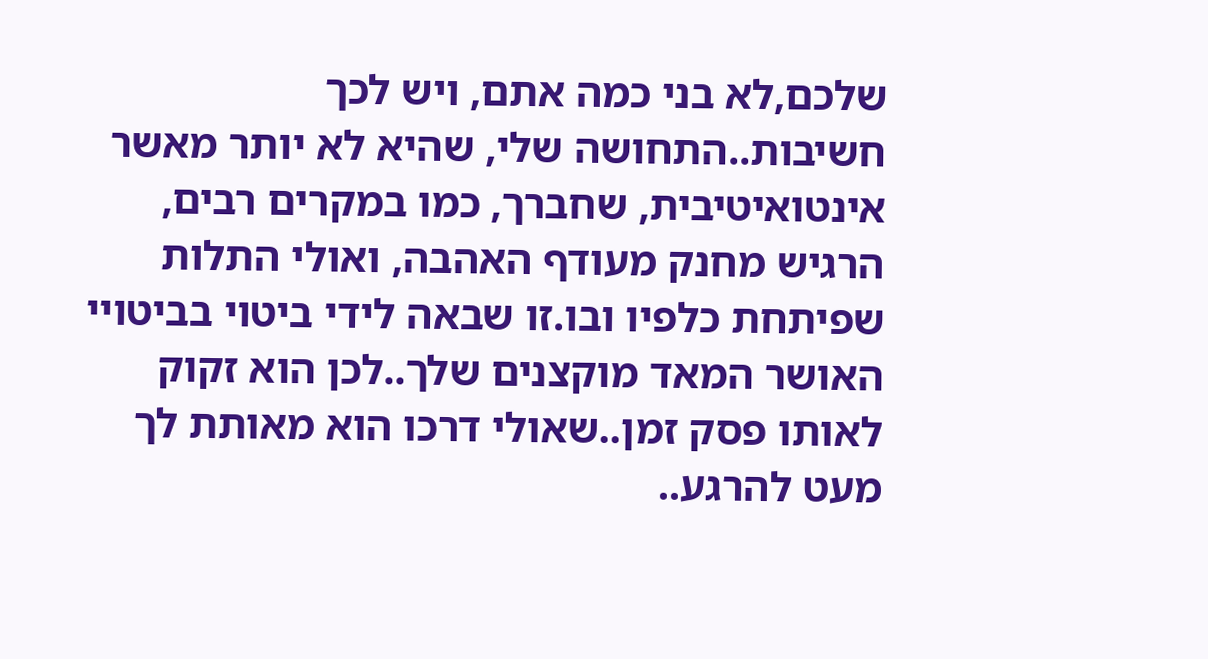שלכם,לא בני כמה אתם, ויש לכך חשיבות..התחושה שלי, שהיא לא יותר מאשר אינטואיטיבית, שחברך, כמו במקרים רבים, הרגיש מחנק מעודף האהבה, ואולי התלות שפיתחת כלפיו ובו.זו שבאה לידי ביטוי בביטויי האושר המאד מוקצנים שלך..לכן הוא זקוק לאותו פסק זמן..שאולי דרכו הוא מאותת לך מעט להרגע..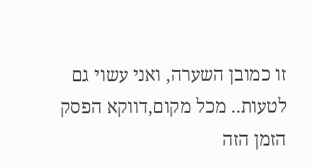זו כמובן השערה, ואני עשוי גם לטעות.. מכל מקום,דווקא הפסק הזמן הזה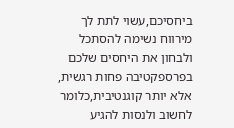ביחסיכם,עשוי לתת לך מירווח נשימה להסתכל ולבחון את היחסים שלכם בפרספקטיבה פחות רגשית, אלא יותר קוגנטיבית,כלומר לחשוב ולנסות להגיע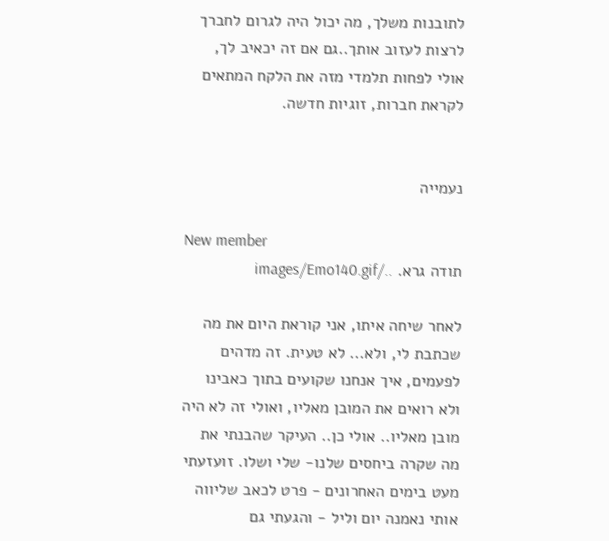לתובנות משלך, מה יכול היה לגרום לחברך לרצות לעזוב אותך..גם אם זה יכאיב לך, אולי לפחות תלמדי מזה את הלקח המתאים לקראת חברות, זוגיות חדשה.


נעמייה

New member
תודה גרא. ../images/Emo140.gif

לאחר שיחה איתו, אני קוראת היום את מה שכתבת לי, ולא... לא טעית. זה מדהים לפעמים, איך אנחנו שקועים בתוך כאבינו ולא רואים את המובן מאליו, ואולי זה לא היה מובן מאליו.. אולי כן.. העיקר שהבנתי את מה שקרה ביחסים שלנו- שלי ושלו. זועזעתי מעט בימים האחרונים - פרט לכאב שליווה אותי נאמנה יום וליל - והגעתי גם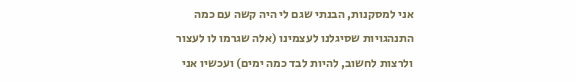אני למסקנות, הבנתי שגם לי היה קשה עם כמה התנהגויות שסיגלנו לעצמינו (אלה שגרמו לו לעצור ולרצות לחשוב, להיות לבד כמה ימים) ועכשיו אני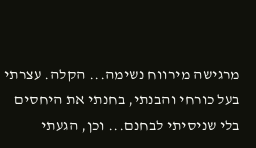מרגישה מירווח נשימה... הקלה. עצרתי בעל כורחי והבנתי, בחנתי את היחסים בלי שניסיתי לבחנם... וכן, הגעתי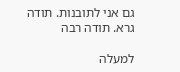גם אני לתובנות. תודה גרא. תודה רבה

למעלה